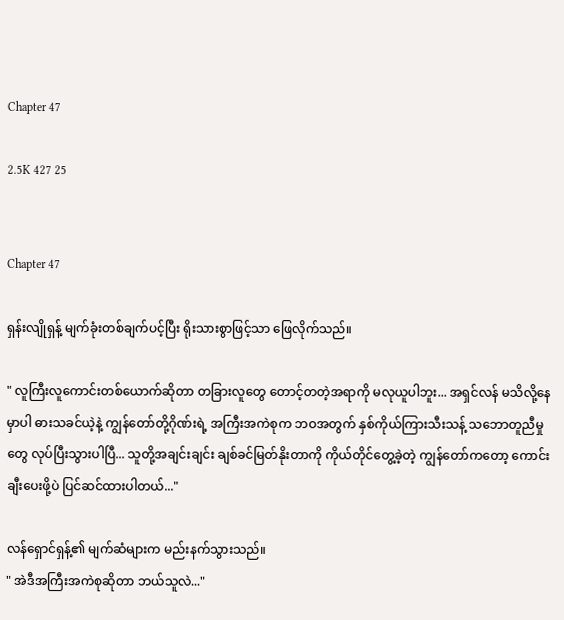Chapter 47

2.5K 427 25


Chapter 47

ရှန်းလျိုရှန့် မျက်ခုံးတစ်ချက်ပင့်ပြီး ရိုးသားစွာဖြင့်သာ ဖြေလိုက်သည်။

" လူကြီးလူကောင်းတစ်ယောက်ဆိုတာ တခြားလူတွေ တောင့်တတဲ့အရာကို မလုယူပါဘူး... အရှင်လန် မသိလို့နေမှာပါ ဓားသခင်ယဲ့နဲ့ ကျွန်တော်တို့ဂိုဏ်းရဲ့ အကြီးအကဲစုက ဘဝအတွက် နှစ်ကိုယ်ကြားသီးသန့် သဘောတူညီမှုတွေ လုပ်ပြီးသွားပါပြီ... သူတို့အချင်းချင်း ချစ်ခင်မြတ်နိုးတာကို ကိုယ်တိုင်တွေ့ခဲ့တဲ့ ကျွန်တော်ကတော့ ကောင်းချီးပေးဖို့ပဲ ပြင်ဆင်ထားပါတယ်..."

လန်ရှောင်ရှန့်၏ မျက်ဆံများက မည်းနက်သွားသည်။
" အဲဒီအကြီးအကဲစုဆိုတာ ဘယ်သူလဲ..."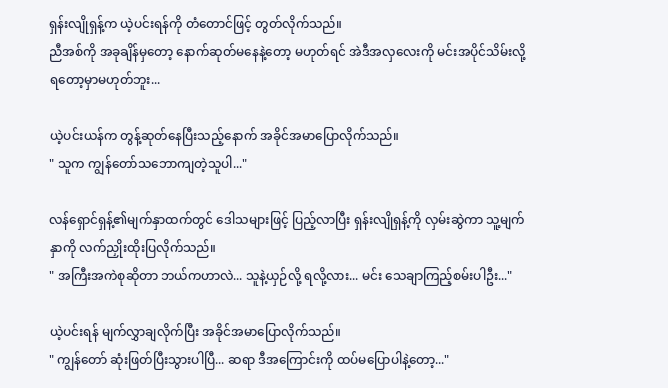ရှန်းလျိုရှန့်က ယဲ့ပင်းရန်ကို တံတောင်ဖြင့် တွတ်လိုက်သည်။
ညီအစ်ကို အခုချိန်မှတော့ နောက်ဆုတ်မနေနဲ့တော့ မဟုတ်ရင် အဲဒီအလှလေးကို မင်းအပိုင်သိမ်းလို့ ရတော့မှာမဟုတ်ဘူး...

ယဲ့ပင်းယန်က တွန့်ဆုတ်နေပြီး‌သည့်နောက် အခိုင်အမာပြောလိုက်သည်။
" သူက ကျွန်တော်သဘောကျတဲ့သူပါ..."

လန်ရှောင်ရှန့်၏မျက်နှာထက်တွင် ဒေါသများဖြင့် ပြည့်လာပြီး ရှန်းလျိုရှန့်ကို လှမ်းဆွဲကာ သူ့မျက်နှာကို လက်ညှိုးထိုးပြလိုက်သည်။
" အကြီးအကဲစုဆိုတာ ဘယ်ကဟာလဲ... သူနဲ့ယှဉ်လို့ ရလို့လား... မင်း သေချာကြည့်စမ်းပါဦး..."

ယဲ့ပင်းရန် မျက်လွှာချလိုက်ပြီး အခိုင်အမာပြောလိုက်သည်။
" ကျွန်တော် ဆုံးဖြတ်ပြီးသွားပါပြီ... ဆရာ ဒီအကြောင်းကို ထပ်မပြောပါနဲ့တော့..."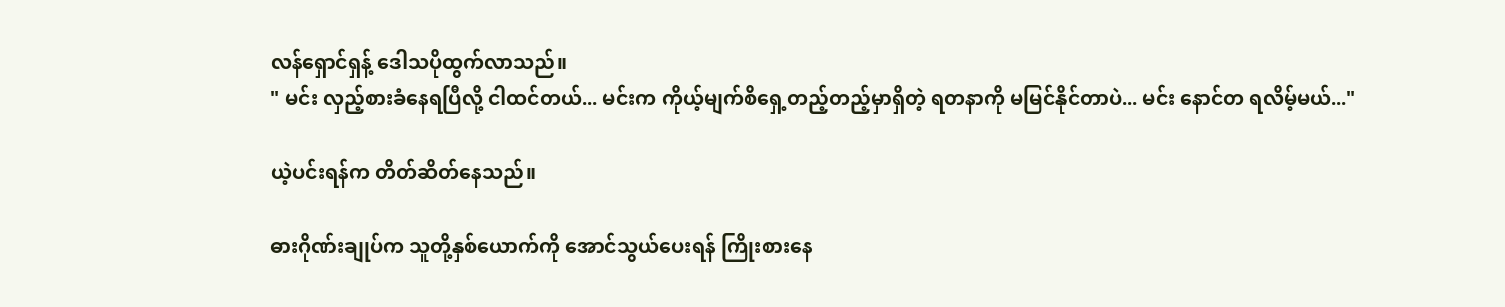လန်ရှောင်ရှန့် ဒေါသပိုထွက်လာသည်။
" မင်း လှည့်စားခံနေရပြီလို့ ငါထင်တယ်... မင်းက ကိုယ့်မျက်စိရှေ့တည့်တည့်မှာရှိတဲ့ ရတနာကို မမြင်နိုင်တာပဲ... မင်း နောင်တ ရလိမ့်မယ်..."

ယဲ့ပင်းရန်က တိတ်ဆိတ်နေသည်။

ဓားဂိုဏ်းချုပ်က သူတို့နှစ်ယောက်ကို အောင်သွယ်ပေးရန် ကြိုးစားနေ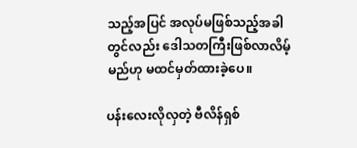သည့်အပြင် အလုပ်မဖြစ်သည့်အခါတွင်လည်း ဒေါသတကြီးဖြစ်လာလိမ့်မည်ဟု မထင်မှတ်ထားခဲ့ပေ။

ပန်းလေးလိုလှတဲ့ ဗီလိန်ရှစ်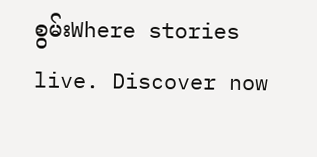စွမ်းWhere stories live. Discover now